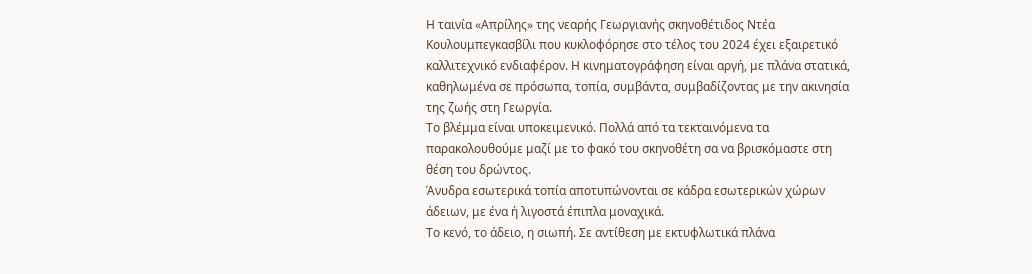Η ταινία «Απρίλης» της νεαρής Γεωργιανής σκηνοθέτιδος Ντέα Κουλουμπεγκασβίλι που κυκλοφόρησε στο τέλος του 2024 έχει εξαιρετικό καλλιτεχνικό ενδιαφέρον. Η κινηματογράφηση είναι αργή, με πλάνα στατικά, καθηλωμένα σε πρόσωπα, τοπία, συμβάντα, συμβαδίζοντας με την ακινησία της ζωής στη Γεωργία.
Το βλέμμα είναι υποκειμενικό. Πολλά από τα τεκταινόμενα τα παρακολουθούμε μαζί με το φακό του σκηνοθέτη σα να βρισκόμαστε στη θέση του δρώντος.
Άνυδρα εσωτερικά τοπία αποτυπώνονται σε κάδρα εσωτερικών χώρων άδειων, με ένα ή λιγοστά έπιπλα μοναχικά.
Το κενό, το άδειο, η σιωπή. Σε αντίθεση με εκτυφλωτικά πλάνα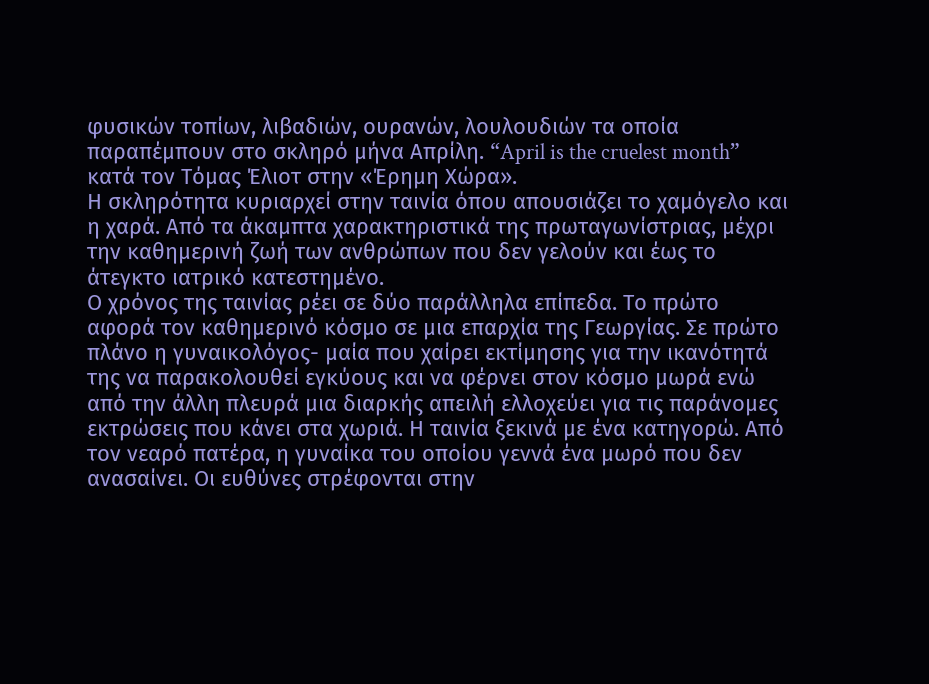φυσικών τοπίων, λιβαδιών, ουρανών, λουλουδιών τα οποία παραπέμπουν στο σκληρό μήνα Απρίλη. “April is the cruelest month” κατά τον Τόμας Έλιοτ στην «Έρημη Χώρα».
Η σκληρότητα κυριαρχεί στην ταινία όπου απουσιάζει το χαμόγελο και η χαρά. Από τα άκαμπτα χαρακτηριστικά της πρωταγωνίστριας, μέχρι την καθημερινή ζωή των ανθρώπων που δεν γελούν και έως το άτεγκτο ιατρικό κατεστημένο.
Ο χρόνος της ταινίας ρέει σε δύο παράλληλα επίπεδα. Το πρώτο αφορά τον καθημερινό κόσμο σε μια επαρχία της Γεωργίας. Σε πρώτο πλάνο η γυναικολόγος- μαία που χαίρει εκτίμησης για την ικανότητά της να παρακολουθεί εγκύους και να φέρνει στον κόσμο μωρά ενώ από την άλλη πλευρά μια διαρκής απειλή ελλοχεύει για τις παράνομες εκτρώσεις που κάνει στα χωριά. Η ταινία ξεκινά με ένα κατηγορώ. Από τον νεαρό πατέρα, η γυναίκα του οποίου γεννά ένα μωρό που δεν ανασαίνει. Οι ευθύνες στρέφονται στην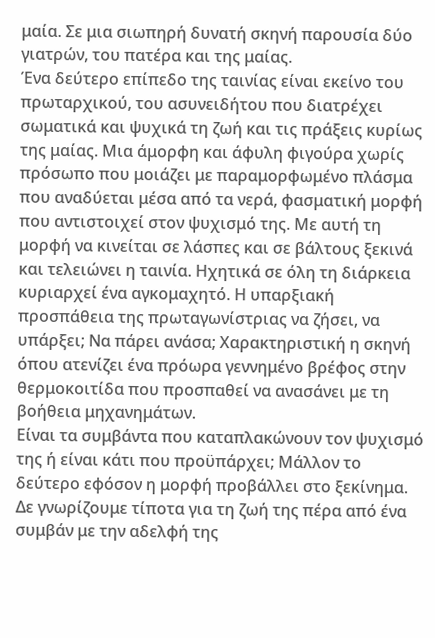μαία. Σε μια σιωπηρή δυνατή σκηνή παρουσία δύο γιατρών, του πατέρα και της μαίας.
Ένα δεύτερο επίπεδο της ταινίας είναι εκείνο του πρωταρχικού, του ασυνειδήτου που διατρέχει σωματικά και ψυχικά τη ζωή και τις πράξεις κυρίως της μαίας. Μια άμορφη και άφυλη φιγούρα χωρίς πρόσωπο που μοιάζει με παραμορφωμένο πλάσμα που αναδύεται μέσα από τα νερά, φασματική μορφή που αντιστοιχεί στον ψυχισμό της. Με αυτή τη μορφή να κινείται σε λάσπες και σε βάλτους ξεκινά και τελειώνει η ταινία. Ηχητικά σε όλη τη διάρκεια κυριαρχεί ένα αγκομαχητό. Η υπαρξιακή προσπάθεια της πρωταγωνίστριας να ζήσει, να υπάρξει; Να πάρει ανάσα; Χαρακτηριστική η σκηνή όπου ατενίζει ένα πρόωρα γεννημένο βρέφος στην θερμοκοιτίδα που προσπαθεί να ανασάνει με τη βοήθεια μηχανημάτων.
Είναι τα συμβάντα που καταπλακώνουν τον ψυχισμό της ή είναι κάτι που προϋπάρχει; Μάλλον το δεύτερο εφόσον η μορφή προβάλλει στο ξεκίνημα. Δε γνωρίζουμε τίποτα για τη ζωή της πέρα από ένα συμβάν με την αδελφή της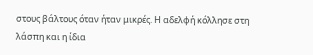στους βάλτους όταν ήταν μικρές. Η αδελφή κόλλησε στη λάσπη και η ίδια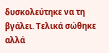δυσκολεύτηκε να τη βγάλει. Τελικά σώθηκε αλλά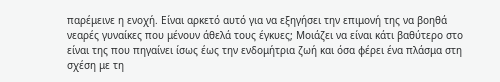παρέμεινε η ενοχή. Είναι αρκετό αυτό για να εξηγήσει την επιμονή της να βοηθά νεαρές γυναίκες που μένουν άθελά τους έγκυες; Μοιάζει να είναι κάτι βαθύτερο στο είναι της που πηγαίνει ίσως έως την ενδομήτρια ζωή και όσα φέρει ένα πλάσμα στη σχέση με τη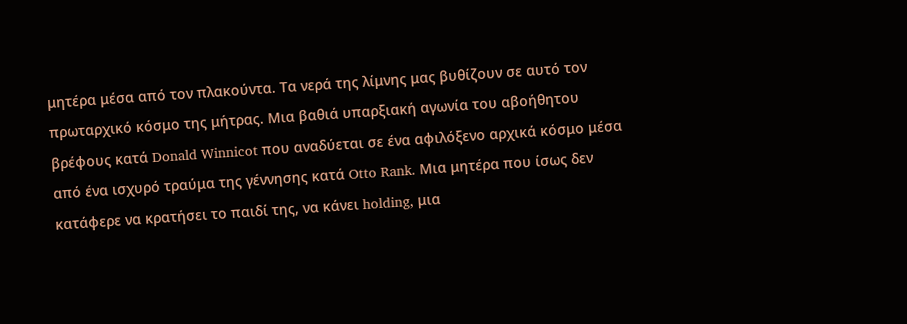μητέρα μέσα από τον πλακούντα. Τα νερά της λίμνης μας βυθίζουν σε αυτό τον πρωταρχικό κόσμο της μήτρας. Μια βαθιά υπαρξιακή αγωνία του αβοήθητου βρέφους κατά Donald Winnicot που αναδύεται σε ένα αφιλόξενο αρχικά κόσμο μέσα από ένα ισχυρό τραύμα της γέννησης κατά Otto Rank. Μια μητέρα που ίσως δεν κατάφερε να κρατήσει το παιδί της, να κάνει holding, μια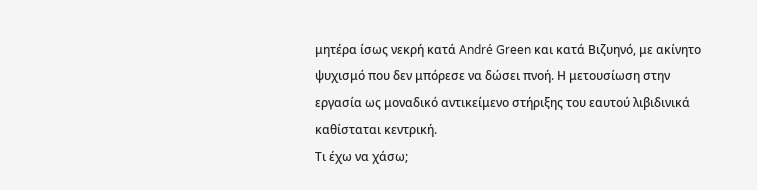μητέρα ίσως νεκρή κατά André Green και κατά Βιζυηνό, με ακίνητο ψυχισμό που δεν μπόρεσε να δώσει πνοή. Η μετουσίωση στην εργασία ως μοναδικό αντικείμενο στήριξης του εαυτού λιβιδινικά καθίσταται κεντρική.
Τι έχω να χάσω;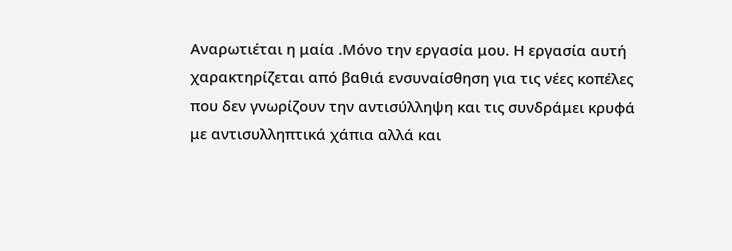Αναρωτιέται η μαία .Μόνο την εργασία μου. Η εργασία αυτή χαρακτηρίζεται από βαθιά ενσυναίσθηση για τις νέες κοπέλες που δεν γνωρίζουν την αντισύλληψη και τις συνδράμει κρυφά με αντισυλληπτικά χάπια αλλά και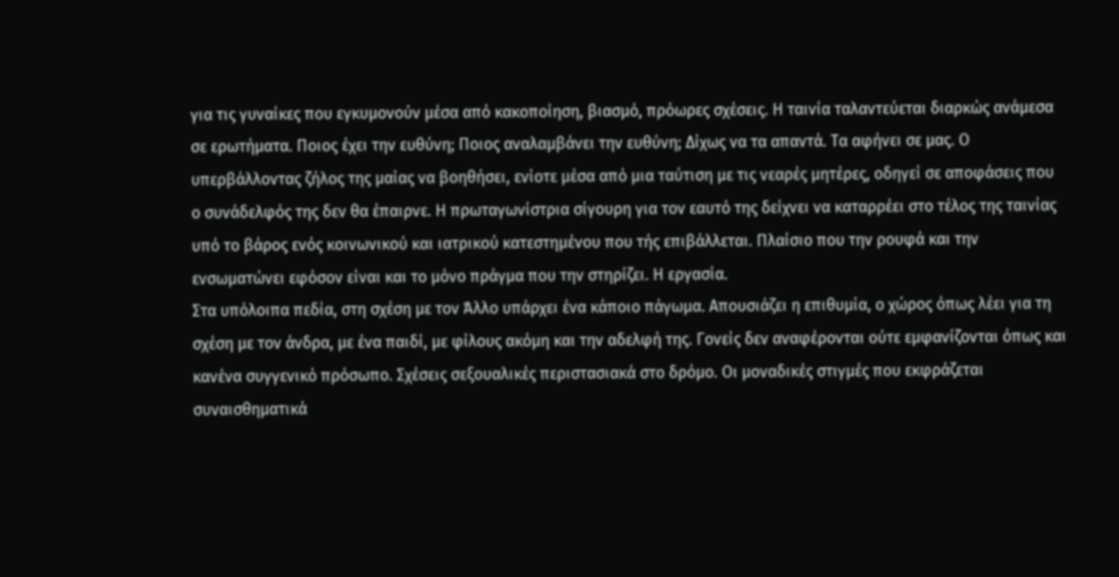για τις γυναίκες που εγκυμονούν μέσα από κακοποίηση, βιασμό, πρόωρες σχέσεις. Η ταινία ταλαντεύεται διαρκώς ανάμεσα σε ερωτήματα. Ποιος έχει την ευθύνη; Ποιος αναλαμβάνει την ευθύνη; Δίχως να τα απαντά. Τα αφήνει σε μας. Ο υπερβάλλοντας ζήλος της μαίας να βοηθήσει, ενίοτε μέσα από μια ταύτιση με τις νεαρές μητέρες, οδηγεί σε αποφάσεις που ο συνάδελφός της δεν θα έπαιρνε. Η πρωταγωνίστρια σίγουρη για τον εαυτό της δείχνει να καταρρέει στο τέλος της ταινίας υπό το βάρος ενός κοινωνικού και ιατρικού κατεστημένου που τής επιβάλλεται. Πλαίσιο που την ρουφά και την ενσωματώνει εφόσον είναι και το μόνο πράγμα που την στηρίζει. Η εργασία.
Στα υπόλοιπα πεδία, στη σχέση με τον Άλλο υπάρχει ένα κάποιο πάγωμα. Απουσιάζει η επιθυμία, ο χώρος όπως λέει για τη σχέση με τον άνδρα, με ένα παιδί, με φίλους ακόμη και την αδελφή της. Γονείς δεν αναφέρονται ούτε εμφανίζονται όπως και κανένα συγγενικό πρόσωπο. Σχέσεις σεξουαλικές περιστασιακά στο δρόμο. Οι μοναδικές στιγμές που εκφράζεται συναισθηματικά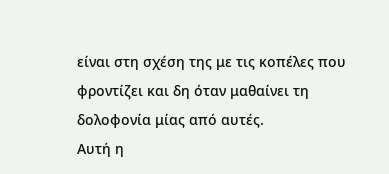είναι στη σχέση της με τις κοπέλες που φροντίζει και δη όταν μαθαίνει τη δολοφονία μίας από αυτές.
Αυτή η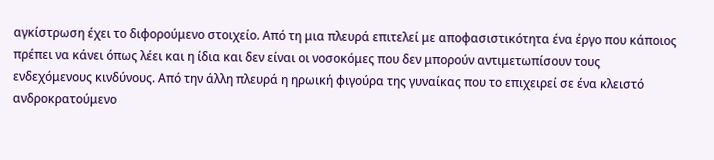αγκίστρωση έχει το διφορούμενο στοιχείο. Από τη μια πλευρά επιτελεί με αποφασιστικότητα ένα έργο που κάποιος πρέπει να κάνει όπως λέει και η ίδια και δεν είναι οι νοσοκόμες που δεν μπορούν αντιμετωπίσουν τους ενδεχόμενους κινδύνους. Από την άλλη πλευρά η ηρωική φιγούρα της γυναίκας που το επιχειρεί σε ένα κλειστό ανδροκρατούμενο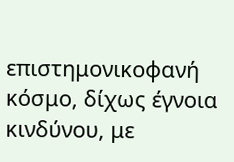επιστημονικοφανή κόσμο, δίχως έγνοια κινδύνου, με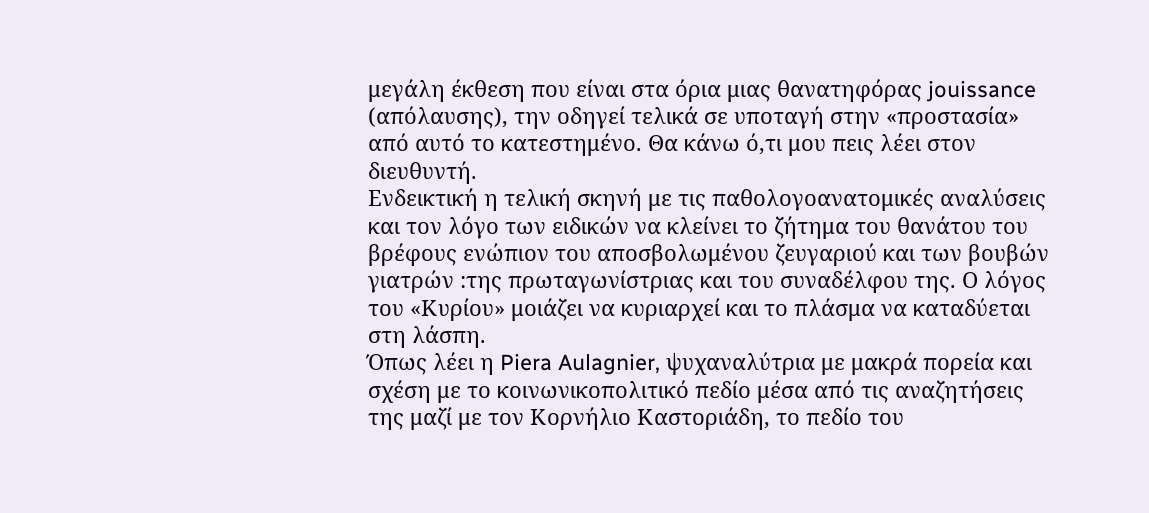μεγάλη έκθεση που είναι στα όρια μιας θανατηφόρας jouissance (απόλαυσης), την οδηγεί τελικά σε υποταγή στην «προστασία» από αυτό το κατεστημένο. Θα κάνω ό,τι μου πεις λέει στον διευθυντή.
Ενδεικτική η τελική σκηνή με τις παθολογοανατομικές αναλύσεις και τον λόγο των ειδικών να κλείνει το ζήτημα του θανάτου του βρέφους ενώπιον του αποσβολωμένου ζευγαριού και των βουβών γιατρών :της πρωταγωνίστριας και του συναδέλφου της. Ο λόγος του «Κυρίου» μοιάζει να κυριαρχεί και το πλάσμα να καταδύεται στη λάσπη.
Όπως λέει η Piera Aulagnier, ψυχαναλύτρια με μακρά πορεία και σχέση με το κοινωνικοπολιτικό πεδίο μέσα από τις αναζητήσεις της μαζί με τον Κορνήλιο Καστοριάδη, το πεδίο του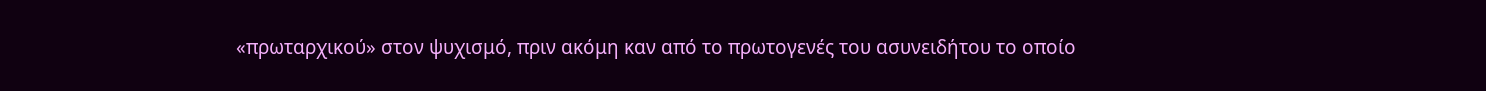«πρωταρχικού» στον ψυχισμό, πριν ακόμη καν από το πρωτογενές του ασυνειδήτου το οποίο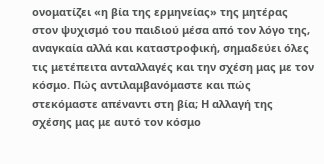ονοματίζει «η βία της ερμηνείας» της μητέρας στον ψυχισμό του παιδιού μέσα από τον λόγο της, αναγκαία αλλά και καταστροφική, σημαδεύει όλες τις μετέπειτα ανταλλαγές και την σχέση μας με τον κόσμο. Πώς αντιλαμβανόμαστε και πώς στεκόμαστε απέναντι στη βία; Η αλλαγή της σχέσης μας με αυτό τον κόσμο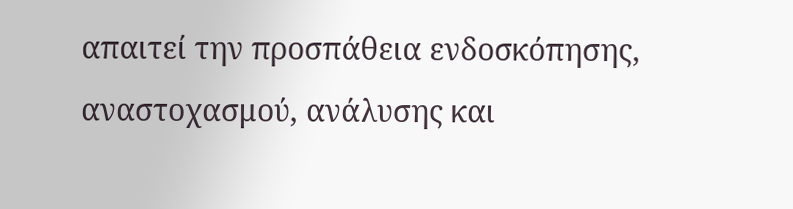απαιτεί την προσπάθεια ενδοσκόπησης, αναστοχασμού, ανάλυσης και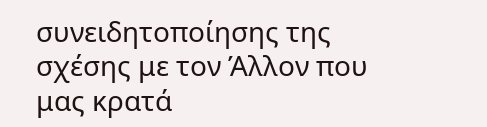συνειδητοποίησης της σχέσης με τον Άλλον που μας κρατά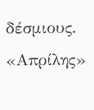δέσμιους.
«Απρίλης»